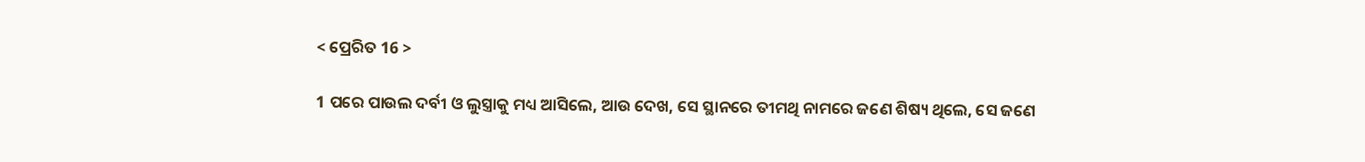< ପ୍ରେରିତ 16 >

1 ପରେ ପାଉଲ ଦର୍ବୀ ଓ ଲୁସ୍ତ୍ରାକୁ ମଧ୍ୟ ଆସିଲେ, ଆଉ ଦେଖ, ସେ ସ୍ଥାନରେ ତୀମଥି ନାମରେ ଜଣେ ଶିଷ୍ୟ ଥିଲେ, ସେ ଜଣେ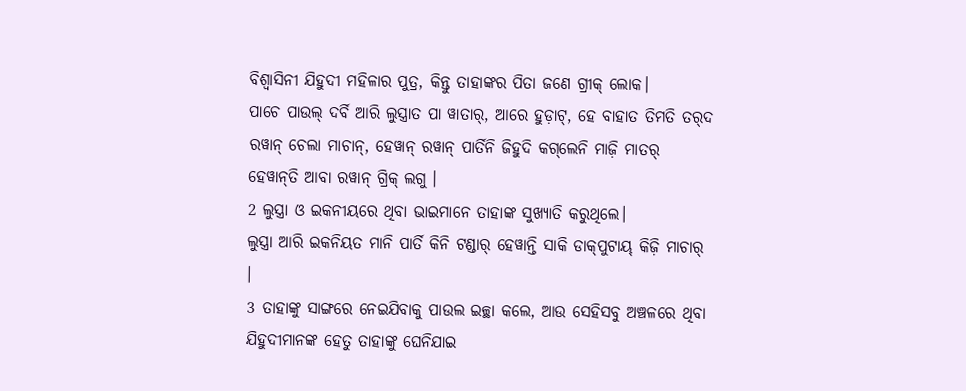ବିଶ୍ୱାସିନୀ ଯିହୁଦୀ ମହିଳାର ପୁତ୍ର, କିନ୍ତୁ ତାହାଙ୍କର ପିତା ଜଣେ ଗ୍ରୀକ୍‍ ଲୋକ।
ପାଚେ ପାଉଲ୍‌ ଦର୍ବି ଆରି ଲୁସ୍ତ୍ରାତ ପା ୱାତାର୍, ଆରେ ହୁଡ଼ାଟ୍‌, ହେ ବାହାତ ତିମତି ତର୍‌ଦ ରୱାନ୍‌ ଚେଲା ମାଚାନ୍‌, ହେୱାନ୍‌ ରୱାନ୍‌ ପାର୍ତିନି ଜିହୁଦି କଗ୍‌ଲେନି ମାଜ଼ି ମାତର୍‌ ହେୱାନ୍‌ତି ଆବା ରୱାନ୍‌ ଗ୍ରିକ୍‌ ଲଗୁ ।
2 ଲୁସ୍ତ୍ରା ଓ ଇକନୀୟରେ ଥିବା ଭାଇମାନେ ତାହାଙ୍କ ସୁଖ୍ୟାତି କରୁଥିଲେ।
ଲୁସ୍ତ୍ରା ଆରି ଇକନିୟତ ମାନି ପାର୍ତି କିନି ଟଣ୍ଡାର୍‌ ହେୱାନ୍ତି ସାକି ଡାକ୍‍ପୁଟାୟ୍‍ କିଜ଼ି ମାଚାର୍‌ ।
3 ତାହାଙ୍କୁ ସାଙ୍ଗରେ ନେଇଯିବାକୁ ପାଉଲ ଇଚ୍ଛା କଲେ, ଆଉ ସେହିସବୁ ଅଞ୍ଚଳରେ ଥିବା ଯିହୁଦୀମାନଙ୍କ ହେତୁ ତାହାଙ୍କୁ ଘେନିଯାଇ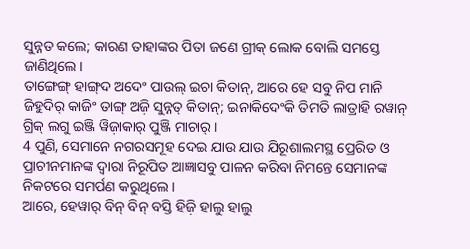ସୁନ୍ନତ କଲେ; କାରଣ ତାହାଙ୍କର ପିତା ଜଣେ ଗ୍ରୀକ୍‍ ଲୋକ ବୋଲି ସମସ୍ତେ ଜାଣିଥିଲେ।
ତାଙ୍ଗେଙ୍ଗ୍ ହାଙ୍ଗ୍‌ଦ ଅଦେଂ ପାଉଲ୍‌ ଇଚା କିତାନ୍‌, ଆରେ ହେ ସବୁ ନିପ ମାନି ଜିହୁଦିର୍‌ କାଜିଂ ତାଙ୍ଗ୍‌ ଅଜ଼ି ସୁନ୍ନତ୍‌ କିତାନ୍‌; ଇନାକିଦେଂକି ତିମତି ଲାତ୍ରାହି ରୱାନ୍‌ ଗ୍ରିକ୍‌ ଲଗୁ ଇଞ୍ଜି ୱିଜ଼ାକାର୍‌ ପୁଞ୍ଜି ମାଚାର୍‌ ।
4 ପୁଣି, ସେମାନେ ନଗରସମୂହ ଦେଇ ଯାଉ ଯାଉ ଯିରୂଶାଲମସ୍ଥ ପ୍ରେରିତ ଓ ପ୍ରାଚୀନମାନଙ୍କ ଦ୍ୱାରା ନିରୂପିତ ଆଜ୍ଞାସବୁ ପାଳନ କରିବା ନିମନ୍ତେ ସେମାନଙ୍କ ନିକଟରେ ସମର୍ପଣ କରୁଥିଲେ।
ଆରେ, ହେୱାର୍‌ ବିନ୍‌ ବିନ୍‌ ବସ୍ତି ହିଜ଼ି ହାଲୁ ହାଲୁ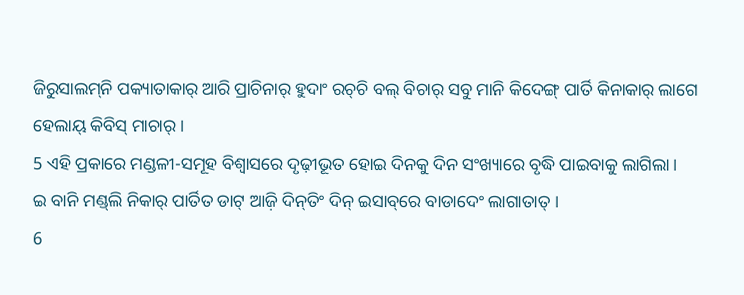ଜିରୁସାଲମ୍‌ନି ପକ୍ୟାତାକାର୍‌ ଆରି ପ୍ରାଚିନାର୍‌ ହୁଦାଂ ରଚ୍‌ଚି ବଲ୍‌ ବିଚାର୍‌ ସବୁ ମାନି କିଦେଙ୍ଗ୍‌ ପାର୍ତି କିନାକାର୍‌ ଲାଗେ ହେଲାୟ୍‌ କିବିସ୍‍ ମାଚାର୍‌ ।
5 ଏହି ପ୍ରକାରେ ମଣ୍ଡଳୀ-ସମୂହ ବିଶ୍ୱାସରେ ଦୃଢ଼ୀଭୂତ ହୋଇ ଦିନକୁ ଦିନ ସଂଖ୍ୟାରେ ବୃଦ୍ଧି ପାଇବାକୁ ଲାଗିଲା।
ଇ ବାନି ମଣ୍ଡ୍‌ଲି ନିକାର୍‌ ପାର୍ତିତ ଡାଟ୍‌ ଆଜ଼ି ଦିନ୍‌ତିଂ ଦିନ୍‌ ଇସାବ୍‌ରେ ବାଡାଦେଂ ଲାଗାତାତ୍‌ ।
6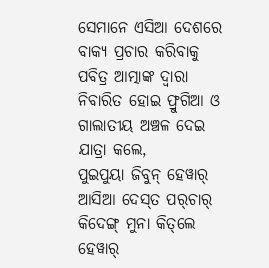ସେମାନେ ଏସିଆ ଦେଶରେ ବାକ୍ୟ ପ୍ରଚାର କରିବାକୁ ପବିତ୍ର ଆତ୍ମାଙ୍କ ଦ୍ୱାରା ନିବାରିତ ହୋଇ ଫ୍ରୁଗିଆ ଓ ଗାଲାତୀୟ ଅଞ୍ଚଳ ଦେଇ ଯାତ୍ରା କଲେ,
ପୁଇପୁୟା ଜିବୁନ୍‌ ହେୱାର୍‌ ଆସିଆ ଦେସ୍‌ତ ପର୍‌ଚାର୍‌ କିଦେଙ୍ଗ୍‌ ମୁନା କିତ୍‌ଲେ ହେୱାର୍‌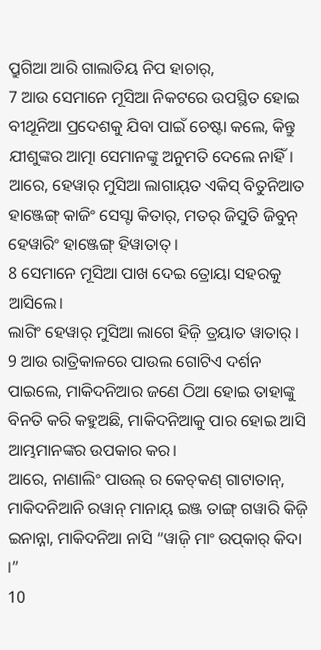ପ୍ରୁଗିଆ ଆରି ଗାଲାତିୟ ନିପ ହାଚାର୍‌,
7 ଆଉ ସେମାନେ ମୂସିଆ ନିକଟରେ ଉପସ୍ଥିତ ହୋଇ ବୀଥୂନିଆ ପ୍ରଦେଶକୁ ଯିବା ପାଇଁ ଚେଷ୍ଟା କଲେ, କିନ୍ତୁ ଯୀଶୁଙ୍କର ଆତ୍ମା ସେମାନଙ୍କୁ ଅନୁମତି ଦେଲେ ନାହିଁ।
ଆରେ, ହେୱାର୍‌ ମୁସିଆ ଲାଗାୟ୍‍ତ ଏକିସ୍ ବିତୁନିଆତ ହାଞ୍ଜେଙ୍ଗ୍‌ କାଜିଂ ସେସ୍ଟା କିତାର୍‌, ମତର୍‌ ଜିସୁତି ଜିବୁନ୍‌ ହେୱାରିଂ ହାଞ୍ଜେଙ୍ଗ୍‌ ହିୱାତାତ୍ ।
8 ସେମାନେ ମୂସିଆ ପାଖ ଦେଇ ତ୍ରୋୟା ସହରକୁ ଆସିଲେ।
ଲାଗିଂ ହେୱାର୍‌ ମୁସିଆ ଲାଗେ ହିଜ଼ି ତ୍ରୟାତ ୱାତାର୍ ।
9 ଆଉ ରାତ୍ରିକାଳରେ ପାଉଲ ଗୋଟିଏ ଦର୍ଶନ ପାଇଲେ, ମାକିଦନିଆର ଜଣେ ଠିଆ ହୋଇ ତାହାଙ୍କୁ ବିନତି କରି କହୁଅଛି, ମାକିଦନିଆକୁ ପାର ହୋଇ ଆସି ଆମ୍ଭମାନଙ୍କର ଉପକାର କର।
ଆରେ, ନାଣାଲିଂ ପାଉଲ୍‌ ର କେଚ୍‌କଣ୍‌ ଗାଟାତାନ୍‍, ମାକିଦନିଆନି ରୱାନ୍‌ ମାନାୟ୍‍ ଇଞ୍ଜ ତାଙ୍ଗ୍‌ ଗୱାରି କିଜ଼ି ଇନାନ୍ନା, ମାକିଦନିଆ ନାସି “ୱାଜ଼ି ମାଂ ଉପ୍‌କାର୍‌ କିଦା ।”
10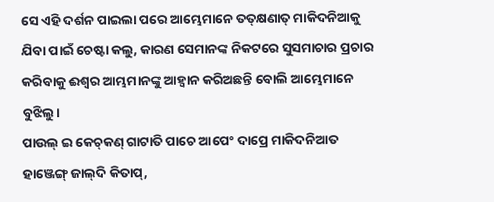ସେ ଏହି ଦର୍ଶନ ପାଇଲା ପରେ ଆମ୍ଭେମାନେ ତତ୍‌କ୍ଷଣାତ୍ ମାକିଦନିଆକୁ ଯିବା ପାଇଁ ଚେଷ୍ଟା କଲୁ, କାରଣ ସେମାନଙ୍କ ନିକଟରେ ସୁସମାଚାର ପ୍ରଚାର କରିବାକୁ ଈଶ୍ବର ଆମ୍ଭମାନଙ୍କୁ ଆହ୍ୱାନ କରିଅଛନ୍ତି ବୋଲି ଆମ୍ଭେମାନେ ବୁଝିଲୁ।
ପାଉଲ୍‌ ଇ କେଚ୍‌କଣ୍‌ ଗାଟାତି ପାଚେ ଆପେଂ ଦାପ୍ରେ ମାକିଦନିଆତ ହାଞ୍ଜେଙ୍ଗ୍‌ ଜାଲ୍‌ଦି କିତାପ୍,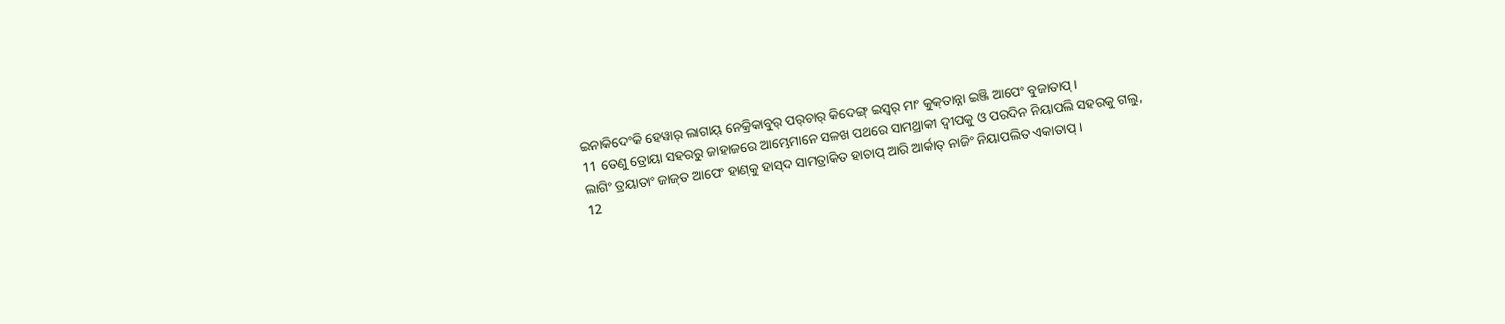ଇନାକିଦେଂକି ହେୱାର୍‌ ଲାଗାୟ୍‌ ନେକ୍ରିକାବୁର୍‌ ପର୍‌ଚାର୍‌ କିଦେଙ୍ଗ୍‌ ଇସ୍ୱର୍‌ ମାଂ କୁକ୍‍ତାନ୍ନା ଇଞ୍ଜି ଆପେଂ ବୁଜାତାପ୍ ।
11 ତେଣୁ ତ୍ରୋୟା ସହରରୁ ଜାହାଜରେ ଆମ୍ଭେମାନେ ସଳଖ ପଥରେ ସାମଥ୍ରାକୀ ଦ୍ବୀପକୁ ଓ ପରଦିନ ନିୟାପଲି ସହରକୁ ଗଲୁ,
ଲାଗିଂ ତ୍ରୟାତାଂ ଜାଜ୍‌ତ ଆପେଂ ହାଣ୍‍କୁ ହାସ୍‌ଦ ସାମତ୍ରାକିତ ହାଚାପ୍‌ ଆରି ଆର୍କାତ୍‌ ନାଜିଂ ନିୟାପଲିତ ଏକାତାପ୍ ।
12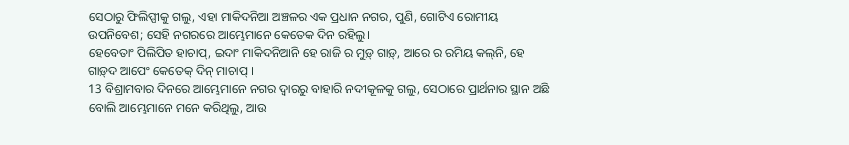ସେଠାରୁ ଫିଲିପ୍ପୀକୁ ଗଲୁ, ଏହା ମାକିଦନିଆ ଅଞ୍ଚଳର ଏକ ପ୍ରଧାନ ନଗର, ପୁଣି, ଗୋଟିଏ ରୋମୀୟ ଉପନିବେଶ; ସେହି ନଗରରେ ଆମ୍ଭେମାନେ କେତେକ ଦିନ ରହିଲୁ।
ହେବେତାଂ ପିଲିପିତ ହାଚାପ୍, ଇଦାଂ ମାକିଦନିଆନି ହେ ରାଜି ର ମୁଡ଼୍‌ ଗାଡ଼୍‌, ଆରେ ର ରମିୟ କଲ୍‍ନି, ହେ ଗାଡ଼୍‌ଦ ଆପେଂ କେତେକ୍‌ ଦିନ୍‌ ମାଚାପ୍ ।
13 ବିଶ୍ରାମବାର ଦିନରେ ଆମ୍ଭେମାନେ ନଗର ଦ୍ୱାରରୁ ବାହାରି ନଦୀକୂଳକୁ ଗଲୁ, ସେଠାରେ ପ୍ରାର୍ଥନାର ସ୍ଥାନ ଅଛି ବୋଲି ଆମ୍ଭେମାନେ ମନେ କରିଥିଲୁ, ଆଉ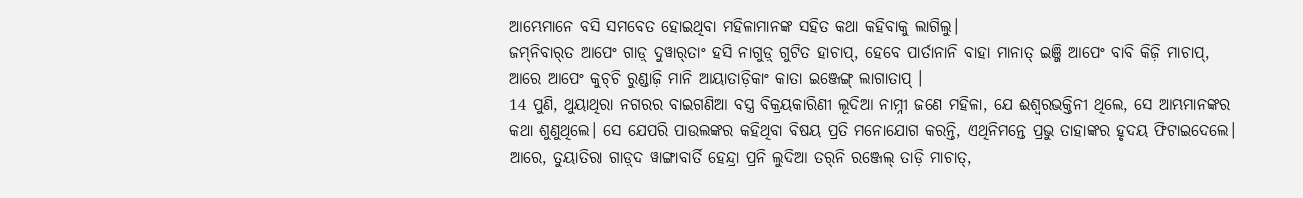ଆମ୍ଭେମାନେ ବସି ସମବେତ ହୋଇଥିବା ମହିଳାମାନଙ୍କ ସହିତ କଥା କହିବାକୁ ଲାଗିଲୁ।
ଜମ୍‌ନିବାର୍‌ତ ଆପେଂ ଗାଡ଼୍‌ ଦୁୱାର୍‍ତାଂ ହସି ନାଗୁଡ଼୍‌ ଗୁଟିତ ହାଚାପ୍, ହେବେ ପାର୍ତାନାନି ବାହା ମାନାତ୍‌ ଇଞ୍ଜି ଆପେଂ ବାବି କିଜ଼ି ମାଚାପ୍, ଆରେ ଆପେଂ କୁଚ୍‌ଚି ରୁଣ୍ଡାଜ଼ି ମାନି ଆୟାତାଡ଼ିକାଂ କାତା ଇଞ୍ଜେଙ୍ଗ୍‌ ଲାଗାତାପ୍ ।
14 ପୁଣି, ଥୁୟାଥିରା ନଗରର ବାଇଗଣିଆ ବସ୍ତ୍ର ବିକ୍ରୟକାରିଣୀ ଲୂଦିଆ ନାମ୍ନୀ ଜଣେ ମହିଳା, ଯେ ଈଶ୍ବରଭକ୍ତିନୀ ଥିଲେ, ସେ ଆମ୍ଭମାନଙ୍କର କଥା ଶୁଣୁଥିଲେ। ସେ ଯେପରି ପାଉଲଙ୍କର କହିଥିବା ବିଷୟ ପ୍ରତି ମନୋଯୋଗ କରନ୍ତି, ଏଥିନିମନ୍ତେ ପ୍ରଭୁ ତାହାଙ୍କର ହୃଦୟ ଫିଟାଇଦେଲେ।
ଆରେ, ତୁୟାତିରା ଗାଡ଼୍‌ଦ ୱାଙ୍ଗାବାର୍ତି ହେନ୍ଦ୍ରା ପ୍ରନି ଲୁଦିଆ ତର୍‌ନି ରଞ୍ଜେଲ୍‌ ତାଡ଼ି ମାଚାତ୍,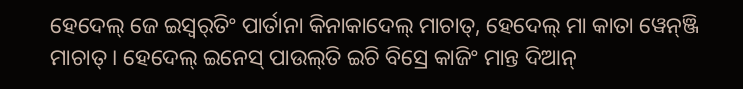ହେଦେଲ୍‌ ଜେ ଇସ୍ୱର୍‌ତିଂ ପାର୍ତାନା କିନାକାଦେଲ୍‌ ମାଚାତ୍‌, ହେଦେଲ୍‌ ମା କାତା ୱେନ୍‌ଞ୍ଜି ମାଚାତ୍‌ । ହେଦେଲ୍‌ ଇନେସ୍‌ ପାଉଲ୍‌ତି ଇଚି ବିସ୍ରେ କାଜିଂ ମାନ୍ତ ଦିଆନ୍‌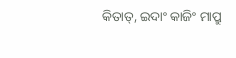କିତାତ୍‌, ଇଦାଂ କାଜିଂ ମାପ୍ରୁ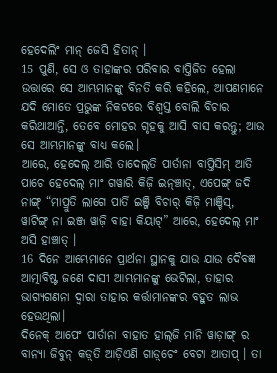ହେଦେଲିଂ ମାନ୍‌ ଜେସି ହିତାନ୍‌ ।
15 ପୁଣି, ସେ ଓ ତାହାଙ୍କର ପରିବାର ବାପ୍ତିଜିତ ହେଲା ଉତ୍ତାରେ ସେ ଆମ୍ଭମାନଙ୍କୁ ବିନତି କରି କହିଲେ, ଆପଣମାନେ ଯଦି ମୋତେ ପ୍ରଭୁଙ୍କ ନିକଟରେ ବିଶ୍ୱସ୍ତ ବୋଲି ବିଚାର କରିଥାଆନ୍ତି, ତେବେ ମୋହର ଗୃହକୁ ଆସି ବାସ କରନ୍ତୁ; ଆଉ ସେ ଆମ୍ଭମାନଙ୍କୁ ବାଧ୍ୟ କଲେ।
ଆରେ, ହେଦେଲ୍‌ ଆରି ତାଦେଲ୍‍ତି ପାର୍ତାନା ବାପ୍ତିସିମ୍‌ ଆତି ପାଚେ ହେଦେଲ୍‌ ମାଂ ଗୱାରି କିଜ଼ି ଇନ୍‍ଞ୍ଚାତ୍, ଏପେଙ୍ଗ୍‌ ଜଦି ନାଙ୍ଗ୍‌ “ମାପ୍ରୁତି ଲାଗେ ପାର୍ତି ଇଞ୍ଜି ବିଚାର୍‌ କିଜ଼ି ମାଞ୍ଚିସ୍, ୱାଟିଙ୍ଗ୍‌ ନା ଇଞ୍ଜ ୱାଜ଼ି ବାହା କିୟାଟ୍‌” ଆରେ, ହେଦେଲ୍‌ ମାଂ ଅସି ହାଞ୍ଚାତ୍‍ ।
16 ଦିନେ ଆମ୍ଭେମାନେ ପ୍ରାର୍ଥନା ସ୍ଥାନକୁ ଯାଉ ଯାଉ ଦୈବଜ୍ଞ ଆତ୍ମାବିଷ୍ଟ ଜଣେ ଦାସୀ ଆମ୍ଭମାନଙ୍କୁ ଭେଟିଲା, ତାହାର ଭାଗ୍ୟଗଣନା ଦ୍ୱାରା ତାହାର କର୍ତ୍ତାମାନଙ୍କର ବହୁତ ଲାଭ ହେଉଥିଲା।
ଦିନେକ୍‌ ଆପେଂ ପାର୍ତାନା ବାହାତ ହାଲ୍‌ଜି ମାନି ୱାଡ଼ାଙ୍ଗ୍‌ ର ବାନ୍ୟା ଜିବୁନ୍‍ କଡ଼୍‌ତି ଆଡ଼ିଏଣି ଗାଡ଼୍‌ଚେଂ ବେଟା ଆତାପ୍‌ । ତା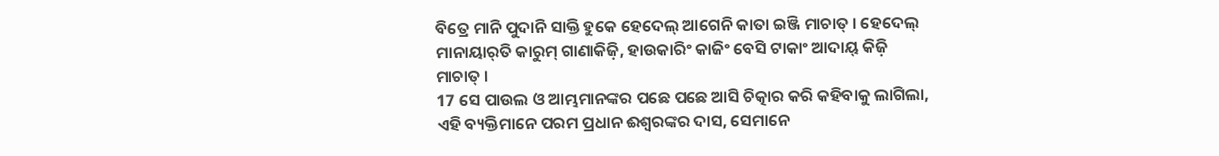ବିତ୍ରେ ମାନି ପୁଦାନି ସାକ୍ତି ହୁକେ ହେଦେଲ୍‌ ଆଗେନି କାତା ଇଞ୍ଜି ମାଚାତ୍‌ । ହେଦେଲ୍‌ ମାନାୟାର୍‌ତି କାରୁମ୍‍ ଗାଣାକିଜ଼ି, ହାଉକାରିଂ କାଜିଂ ବେସି ଟାକାଂ ଆଦାୟ୍‌ କିଜ଼ି ମାଚାତ୍‌ ।
17 ସେ ପାଉଲ ଓ ଆମ୍ଭମାନଙ୍କର ପଛେ ପଛେ ଆସି ଚିତ୍କାର କରି କହିବାକୁ ଲାଗିଲା, ଏହି ବ୍ୟକ୍ତିମାନେ ପରମ ପ୍ରଧାନ ଈଶ୍ବରଙ୍କର ଦାସ, ସେମାନେ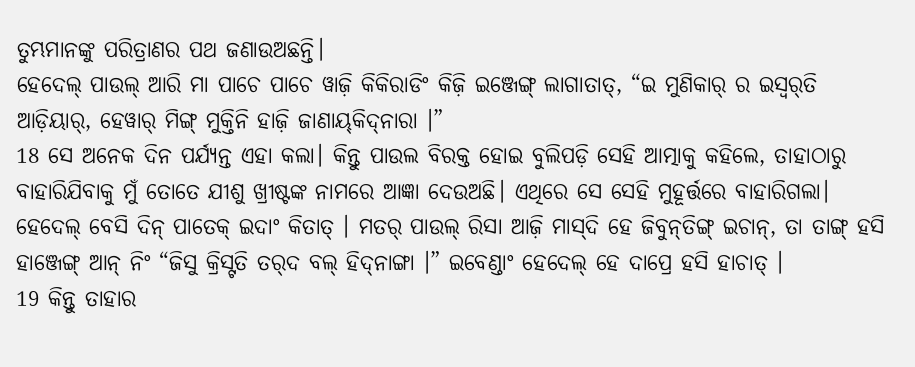ତୁମ୍ଭମାନଙ୍କୁ ପରିତ୍ରାଣର ପଥ ଜଣାଉଅଛନ୍ତି।
ହେଦେଲ୍‌ ପାଉଲ୍‌ ଆରି ମା ପାଚେ ପାଚେ ୱାଜ଼ି କିକିରାଡିଂ କିଜ଼ି ଇଞ୍ଜେଙ୍ଗ୍‌ ଲାଗାତାତ୍‌, “ଇ ମୁଣିକାର୍‍ ର ଇସ୍ୱର୍‌ତି ଆଡ଼ିୟାର୍‌, ହେୱାର୍‌ ମିଙ୍ଗ୍‌ ମୁକ୍ତିନି ହାଜ଼ି ଜାଣାୟ୍‍କିଦ୍‍ନାରା ।”
18 ସେ ଅନେକ ଦିନ ପର୍ଯ୍ୟନ୍ତ ଏହା କଲା। କିନ୍ତୁ ପାଉଲ ବିରକ୍ତ ହୋଇ ବୁଲିପଡ଼ି ସେହି ଆତ୍ମାକୁ କହିଲେ, ତାହାଠାରୁ ବାହାରିଯିବାକୁ ମୁଁ ତୋତେ ଯୀଶୁ ଖ୍ରୀଷ୍ଟଙ୍କ ନାମରେ ଆଜ୍ଞା ଦେଉଅଛି। ଏଥିରେ ସେ ସେହି ମୁହୂର୍ତ୍ତରେ ବାହାରିଗଲା।
ହେଦେଲ୍‌ ବେସି ଦିନ୍‌ ପାତେକ୍‌ ଇଦାଂ କିତାତ୍‌ । ମତର୍‌ ପାଉଲ୍‌ ରିସା ଆଜ଼ି ମାସ୍‌ଦି ହେ ଜିବୁନ୍‌ତିଙ୍ଗ୍ ଇଚାନ୍‌, ତା ତାଙ୍ଗ୍‌ ହସି ହାଞ୍ଜେଙ୍ଗ୍‌ ଆନ୍‌ ନିଂ “ଜିସୁ କ୍ରିସ୍ଟତି ତର୍‌ଦ ବଲ୍‌ ହିଦ୍‍ନାଙ୍ଗା ।” ଇବେଣ୍ଡାଂ ହେଦେଲ୍‌ ହେ ଦାପ୍ରେ ହସି ହାଚାତ୍ ।
19 କିନ୍ତୁ ତାହାର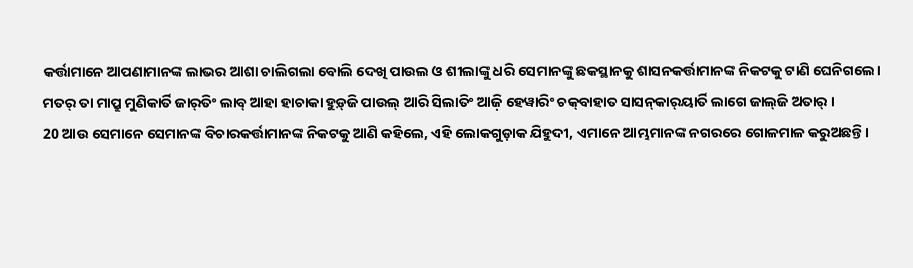କର୍ତ୍ତାମାନେ ଆପଣାମାନଙ୍କ ଲାଭର ଆଶା ଚାଲିଗଲା ବୋଲି ଦେଖି ପାଉଲ ଓ ଶୀଲାଙ୍କୁ ଧରି ସେମାନଙ୍କୁ ଛକସ୍ଥାନକୁ ଶାସନକର୍ତ୍ତାମାନଙ୍କ ନିକଟକୁ ଟାଣି ଘେନିଗଲେ।
ମତର୍‌ ତା ମାପ୍ରୁ ମୁଣିକାର୍ତି ଜାର୍‌ତିଂ ଲାବ୍‌ ଆହା ହାଚାକା ହୁଡ଼୍‌ଜି ପାଉଲ୍‌ ଆରି ସିଲାତିଂ ଆଜ଼ି ହେୱାରିଂ ଚକ୍‍ବାହାତ ସାସନ୍‍କାର୍‍ୟାର୍ତି ଲାଗେ ଜାଲ୍‍ଜି ଅତାର୍‌ ।
20 ଆଉ ସେମାନେ ସେମାନଙ୍କ ବିଚାରକର୍ତ୍ତାମାନଙ୍କ ନିକଟକୁ ଆଣି କହିଲେ, ଏହି ଲୋକଗୁଡ଼ାକ ଯିହୁଦୀ, ଏମାନେ ଆମ୍ଭମାନଙ୍କ ନଗରରେ ଗୋଳମାଳ କରୁଅଛନ୍ତି।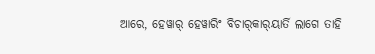ଆରେ, ହେୱାର୍‌ ହେୱାରିଂ ବିଚାର୍‍କାର୍‍ୟାର୍ତି ଲାଗେ ତାହି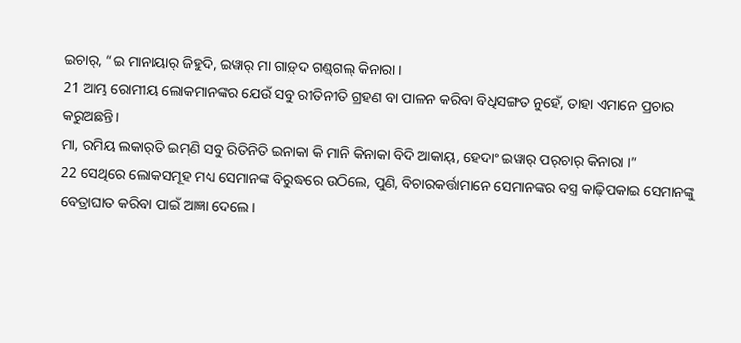ଇଚାର୍‌, “ଇ ମାନାୟାର୍‌ ଜିହୁଦି, ଇୱାର୍‌ ମା ଗାଡ଼୍‌ଦ ଗଣ୍ଡ୍‌ଗଲ୍‌ କିନାରା ।
21 ଆମ୍ଭ ରୋମୀୟ ଲୋକମାନଙ୍କର ଯେଉଁ ସବୁ ରୀତିନୀତି ଗ୍ରହଣ ବା ପାଳନ କରିବା ବିଧିସଙ୍ଗତ ନୁହେଁ, ତାହା ଏମାନେ ପ୍ରଚାର କରୁଅଛନ୍ତି।
ମା, ରମିୟ ଲକାର୍‍ତି ଇମ୍‌ଣି ସବୁ ରିତିନିତି ଇନାକା କି ମାନି କିନାକା ବିଦି ଆକାୟ୍‌, ହେଦାଂ ଇୱାର୍‌ ପର୍‌ଚାର୍‌ କିନାରା ।”
22 ସେଥିରେ ଲୋକସମୂହ ମଧ୍ୟ ସେମାନଙ୍କ ବିରୁଦ୍ଧରେ ଉଠିଲେ, ପୁଣି, ବିଚାରକର୍ତ୍ତାମାନେ ସେମାନଙ୍କର ବସ୍ତ୍ର କାଢ଼ିପକାଇ ସେମାନଙ୍କୁ ବେତ୍ରାଘାତ କରିବା ପାଇଁ ଆଜ୍ଞା ଦେଲେ।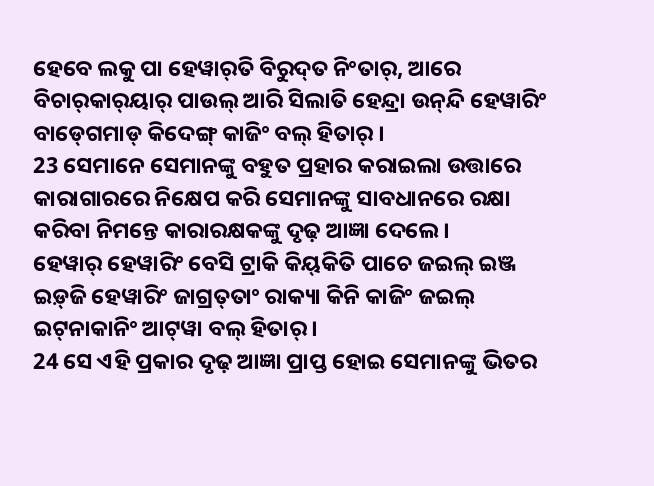ହେବେ ଲକୁ ପା ହେୱାର୍‌ତି ବିରୁଦ୍‌ତ ନିଂତାର୍, ଆରେ ବିଚାର୍‍କାର୍‍ୟାର୍‍ ପାଉଲ୍‌ ଆରି ସିଲାତି ହେନ୍ଦ୍ରା ଉନ୍‌ନ୍ଦି ହେୱାରିଂ ବାଡ୍‍ଗେମାଡ୍‍ କିଦେଙ୍ଗ୍‌ କାଜିଂ ବଲ୍‌ ହିତାର୍‌ ।
23 ସେମାନେ ସେମାନଙ୍କୁ ବହୁତ ପ୍ରହାର କରାଇଲା ଉତ୍ତାରେ କାରାଗାରରେ ନିକ୍ଷେପ କରି ସେମାନଙ୍କୁ ସାବଧାନରେ ରକ୍ଷା କରିବା ନିମନ୍ତେ କାରାରକ୍ଷକଙ୍କୁ ଦୃଢ଼ ଆଜ୍ଞା ଦେଲେ।
ହେୱାର୍‌ ହେୱାରିଂ ବେସି ଟ୍ରାକି କିୟ୍‍କିତି ପାଚେ ଜଇଲ୍‌ ଇଞ୍ଜ ଇଡ଼୍‌ଜି ହେୱାରିଂ ଜାଗ୍ରତ୍‌ତାଂ ରାକ୍ୟା କିନି କାଜିଂ ଜଇଲ୍‌ ଇଟ୍‍ନାକାନିଂ ଆଟ୍‌ୱା ବଲ୍‌ ହିତାର୍‌ ।
24 ସେ ଏହି ପ୍ରକାର ଦୃଢ଼ ଆଜ୍ଞା ପ୍ରାପ୍ତ ହୋଇ ସେମାନଙ୍କୁ ଭିତର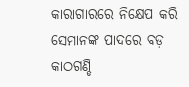କାରାଗାରରେ ନିକ୍ଷେପ କରି ସେମାନଙ୍କ ପାଦରେ ବଡ଼ କାଠଗଣ୍ଡି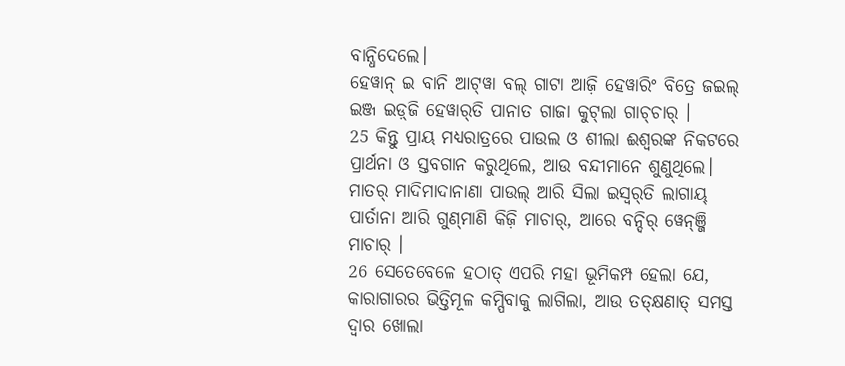ବାନ୍ଧିଦେଲେ।
ହେୱାନ୍‌ ଇ ବାନି ଆଟ୍‌ୱା ବଲ୍‌ ଗାଟା ଆଜ଼ି ହେୱାରିଂ ବିତ୍ରେ ଜଇଲ୍‌ ଇଞ୍ଜ ଇଡ଼୍‌ଜି ହେୱାର୍‌ତି ପାନାତ ଗାଜା କୁଟ୍‌ଲା ଗାଚ୍‌ଚାର୍‍ ।
25 କିନ୍ତୁ ପ୍ରାୟ ମଧ୍ୟରାତ୍ରରେ ପାଉଲ ଓ ଶୀଲା ଈଶ୍ବରଙ୍କ ନିକଟରେ ପ୍ରାର୍ଥନା ଓ ସ୍ତବଗାନ କରୁଥିଲେ, ଆଉ ବନ୍ଦୀମାନେ ଶୁଣୁଥିଲେ।
ମାତର୍‌ ମାଦିମାଦାନାଣା ପାଉଲ୍‌ ଆରି ସିଲା ଇସ୍ୱର୍‌ତି ଲାଗାୟ୍‌ ପାର୍ତାନା ଆରି ଗୁଣ୍‍ମାଣି କିଜ଼ି ମାଚାର୍‌, ଆରେ ବନ୍ଦିର୍ ୱେନ୍‍ଞ୍ଜି ମାଚାର୍ ।
26 ସେତେବେଳେ ହଠାତ୍‍ ଏପରି ମହା ଭୂମିକମ୍ପ ହେଲା ଯେ, କାରାଗାରର ଭିତ୍ତିମୂଳ କମ୍ପିବାକୁ ଲାଗିଲା, ଆଉ ତତ୍‌କ୍ଷଣାତ୍ ସମସ୍ତ ଦ୍ୱାର ଖୋଲା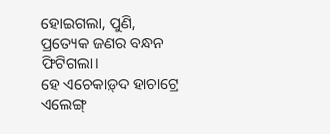ହୋଇଗଲା, ପୁଣି, ପ୍ରତ୍ୟେକ ଜଣର ବନ୍ଧନ ଫିଟିଗଲା।
ହେ ଏଚେକାଡ଼୍‌ଦ ହାଚାଟ୍ରେ ଏଲେଙ୍ଗ୍‌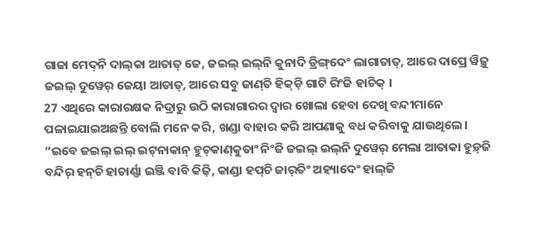ଗାଜା ମେଦ୍‌ନି ଦାଲ୍‍କା ଆତାତ୍‌ ଜେ, ଜଇଲ୍‌ ଇଲ୍‌ନି କୁନାଦି ଡ୍ରିଙ୍ଗ୍‌ଦେଂ ଲାଗାତାତ୍‌, ଆରେ ଦାପ୍ରେ ୱିଜ଼ୁ ଜଇଲ୍‌ ଦୁୱେର୍‌ ଜେୟା ଆତାତ୍‌, ଆରେ ସବୁ ଜାଣ୍‍ତି ହିକ୍‌ଡ଼ି ଗାଟି ରିଂଜି ହାଚିକ୍‌ ।
27 ଏଥିରେ କାରାରକ୍ଷକ ନିଦ୍ରାରୁ ଉଠି କାରାଗାରର ଦ୍ୱାର ଖୋଲା ହେବା ଦେଖି ବନ୍ଦୀମାନେ ପଳାଇଯାଇଅଛନ୍ତି ବୋଲି ମନେ କରି, ଖଣ୍ଡା ବାହାର କରି ଆପଣାକୁ ବଧ କରିବାକୁ ଯାଉଥିଲେ।
“ଇବେ ଜଇଲ୍‌ ଇଲ୍‌ ଇଟ୍‍ନାକାନ୍ ହୁଚ୍‍କାଣ୍‍କୁତାଂ ନିଂଜି ଜଇଲ୍‌ ଇଲ୍‌ନି ଦୁୱେର୍‌ ମେଲା ଆତାକା ହୁଡ଼୍‌ଜି ବନ୍ଦିର୍ ହନ୍‌ଚି ହାଚାର୍ଣ୍ଣା ଇଞ୍ଜି ବାବି କିଜ଼ି, କାଣ୍ଡା ହପ୍‍ଚି ଜାର୍‌ତିଂ ଅହ୍ୟାଦେଂ ହାଲ୍‍ଜି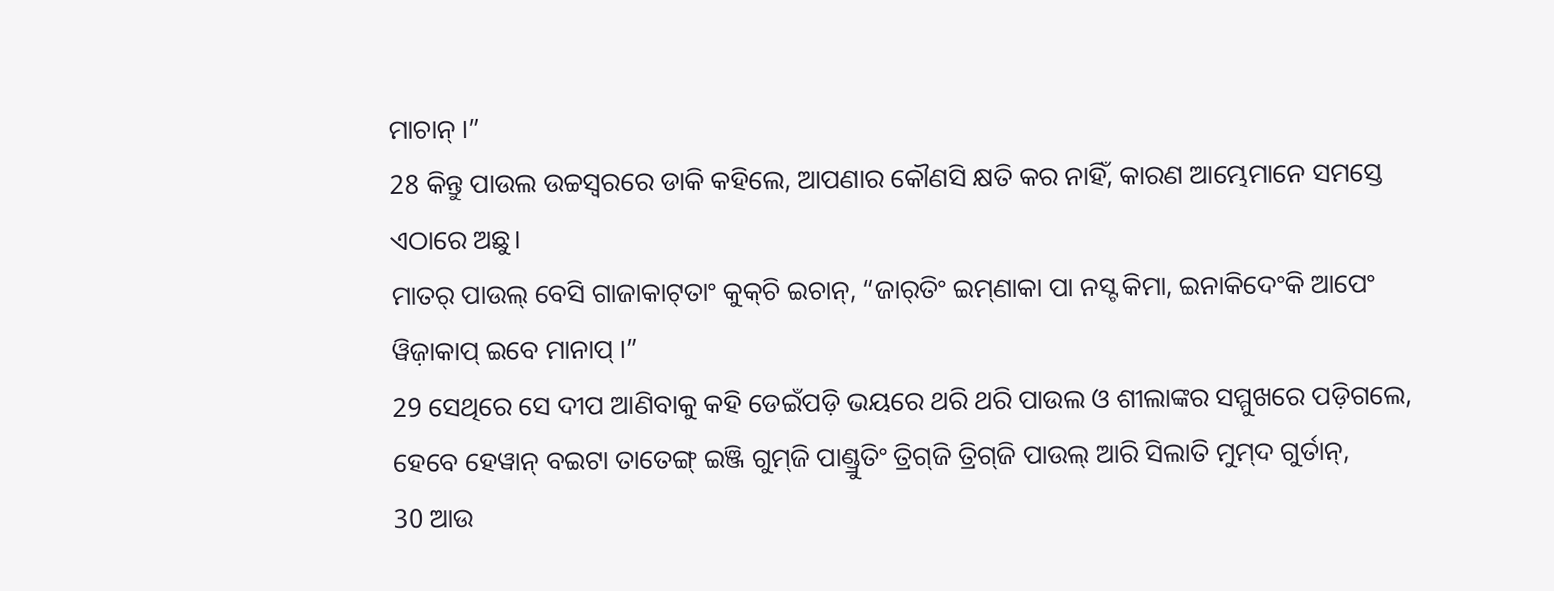ମାଚାନ୍‍ ।”
28 କିନ୍ତୁ ପାଉଲ ଉଚ୍ଚସ୍ୱରରେ ଡାକି କହିଲେ, ଆପଣାର କୌଣସି କ୍ଷତି କର ନାହିଁ, କାରଣ ଆମ୍ଭେମାନେ ସମସ୍ତେ ଏଠାରେ ଅଛୁ।
ମାତର୍‌ ପାଉଲ୍‌ ବେସି ଗାଜାକାଟ୍‌ତାଂ କୁକ୍‌ଚି ଇଚାନ୍‌, “ଜାର୍‌ତିଂ ଇମ୍‌ଣାକା ପା ନସ୍ଟ କିମା, ଇନାକିଦେଂକି ଆପେଂ ୱିଜ଼ାକାପ୍ ଇବେ ମାନାପ୍‌ ।”
29 ସେଥିରେ ସେ ଦୀପ ଆଣିବାକୁ କହି ଡେଇଁପଡ଼ି ଭୟରେ ଥରି ଥରି ପାଉଲ ଓ ଶୀଲାଙ୍କର ସମ୍ମୁଖରେ ପଡ଼ିଗଲେ,
ହେବେ ହେୱାନ୍‌ ବଇଟା ତାତେଙ୍ଗ୍‌ ଇଞ୍ଜି ଗୁମ୍‌ଜି ପାଣ୍ଡ୍ରୁତିଂ ତ୍ରିଗ୍‍ଜି ତ୍ରିଗ୍‍ଜି ପାଉଲ୍‌ ଆରି ସିଲାତି ମୁମ୍‌ଦ ଗୁର୍ତାନ୍,
30 ଆଉ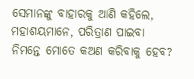ସେମାନଙ୍କୁ ବାହାରକୁ ଆଣି କହିଲେ, ମହାଶୟମାନେ, ପରିତ୍ରାଣ ପାଇବା ନିମନ୍ତେ ମୋତେ କଅଣ କରିବାକୁ ହେବ?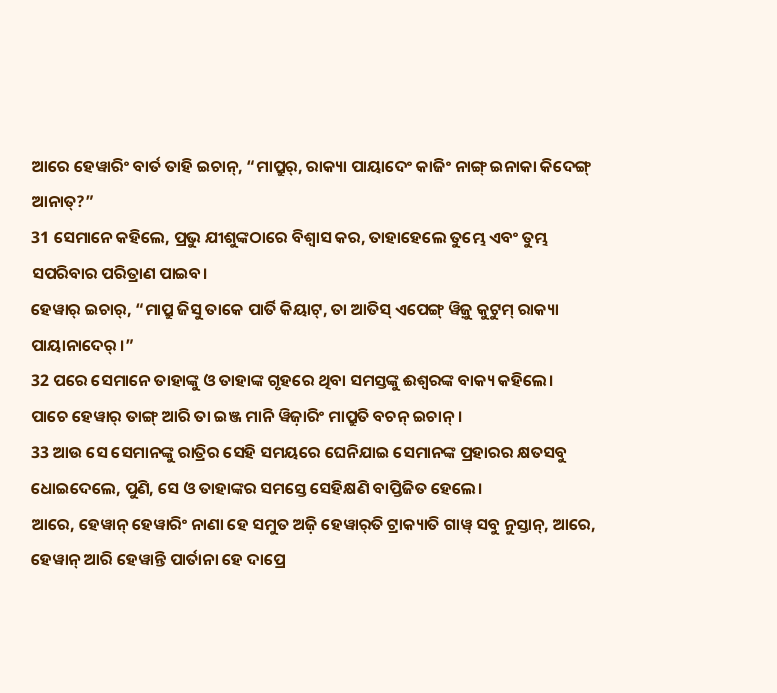ଆରେ ହେୱାରିଂ ବାର୍ତ ତାହି ଇଚାନ୍‌, “ମାପ୍ରୁର୍, ରାକ୍ୟା ପାୟାଦେଂ କାଜିଂ ନାଙ୍ଗ୍‌ ଇନାକା କିଦେଙ୍ଗ୍‌ ଆନାତ୍‌?”
31 ସେମାନେ କହିଲେ, ପ୍ରଭୁ ଯୀଶୁଙ୍କଠାରେ ବିଶ୍ୱାସ କର, ତାହାହେଲେ ତୁମ୍ଭେ ଏବଂ ତୁମ୍ଭ ସପରିବାର ପରିତ୍ରାଣ ପାଇବ।
ହେୱାର୍‌ ଇଚାର୍‌, “ମାପ୍ରୁ ଜିସୁ ତାକେ ପାର୍ତି କିୟାଟ୍‌, ତା ଆତିସ୍‌ ଏପେଙ୍ଗ୍‌ ୱିଜ଼ୁ କୁଟୁମ୍‍ ରାକ୍ୟା ପାୟାନାଦେର୍‌ ।”
32 ପରେ ସେମାନେ ତାହାଙ୍କୁ ଓ ତାହାଙ୍କ ଗୃହରେ ଥିବା ସମସ୍ତଙ୍କୁ ଈଶ୍ବରଙ୍କ ବାକ୍ୟ କହିଲେ।
ପାଚେ ହେୱାର୍‌ ତାଙ୍ଗ୍‌ ଆରି ତା ଇଞ୍ଜ ମାନି ୱିଜ଼ାରିଂ ମାପ୍ରୁତି ବଚନ୍‌ ଇଚାନ୍‌ ।
33 ଆଉ ସେ ସେମାନଙ୍କୁ ରାତ୍ରିର ସେହି ସମୟରେ ଘେନିଯାଇ ସେମାନଙ୍କ ପ୍ରହାରର କ୍ଷତସବୁ ଧୋଇଦେଲେ, ପୁଣି, ସେ ଓ ତାହାଙ୍କର ସମସ୍ତେ ସେହିକ୍ଷଣି ବାପ୍ତିଜିତ ହେଲେ।
ଆରେ, ହେୱାନ୍‌ ହେୱାରିଂ ନାଣା ହେ ସମୁତ ଅଜ଼ି ହେୱାର୍‌ତି ଟ୍ରାକ୍ୟାତି ଗାୱ୍‌ ସବୁ ନୁସ୍ତାନ୍, ଆରେ, ହେୱାନ୍‌ ଆରି ହେୱାନ୍ତି ପାର୍ତାନା ହେ ଦାପ୍ରେ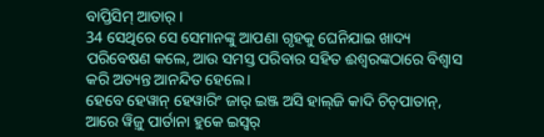ବାପ୍ତିସିମ୍‌ ଆତାର୍‌ ।
34 ସେଥିରେ ସେ ସେମାନଙ୍କୁ ଆପଣା ଗୃହକୁ ଘେନିଯାଇ ଖାଦ୍ୟ ପରିବେଷଣ କଲେ, ଆଉ ସମସ୍ତ ପରିବାର ସହିତ ଈଶ୍ବରଙ୍କଠାରେ ବିଶ୍ୱାସ କରି ଅତ୍ୟନ୍ତ ଆନନ୍ଦିତ ହେଲେ।
ହେବେ ହେୱାନ୍‌ ହେୱାରିଂ ଜାର୍‌ ଇଞ୍ଜ ଅସି ହାଲ୍‍ଜି କାଦି ଚିଚ୍‌ପାତାନ୍‌, ଆରେ ୱିଜ଼ୁ ପାର୍ତାନା ହୁକେ ଇସ୍ୱର୍‌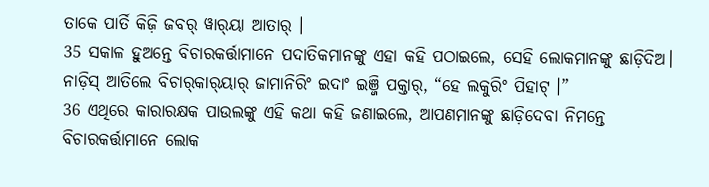ତାକେ ପାର୍ତି କିଜ଼ି ଜବର୍‌ ୱାର୍‌ୟା ଆତାର୍‌ ।
35 ସକାଳ ହୁଅନ୍ତେ ବିଚାରକର୍ତ୍ତାମାନେ ପଦାତିକମାନଙ୍କୁ ଏହା କହି ପଠାଇଲେ, ସେହି ଲୋକମାନଙ୍କୁ ଛାଡ଼ିଦିଅ।
ନାଡ଼ିସ୍ ଆତିଲେ ବିଚାର୍‌କାର୍‌ୟାର୍‌ ଜାମାନିରିଂ ଇଦାଂ ଇଞ୍ଜି ପକ୍ତାର୍‌, “ହେ ଲକୁରିଂ ପିହାଟ୍‌ ।”
36 ଏଥିରେ କାରାରକ୍ଷକ ପାଉଲଙ୍କୁ ଏହି କଥା କହି ଜଣାଇଲେ, ଆପଣମାନଙ୍କୁ ଛାଡ଼ିଦେବା ନିମନ୍ତେ ବିଚାରକର୍ତ୍ତାମାନେ ଲୋକ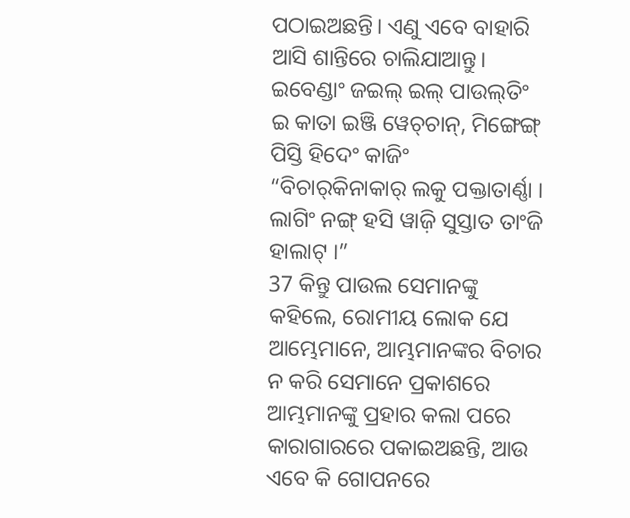ପଠାଇଅଛନ୍ତି। ଏଣୁ ଏବେ ବାହାରି ଆସି ଶାନ୍ତିରେ ଚାଲିଯାଆନ୍ତୁ।
ଇବେଣ୍ଡାଂ ଜଇଲ୍‌ ଇଲ୍‌ ପାଉଲ୍‌ତିଂ ଇ କାତା ଇଞ୍ଜି ୱେଚ୍‌ଚାନ୍‌, ମିଙ୍ଗେଙ୍ଗ୍‌ ପିସ୍ତି ହିଦେଂ କାଜିଂ “ବିଚାର୍‌କିନାକାର୍‌ ଲକୁ ପକ୍ତାତାର୍ଣ୍ଣା । ଲାଗିଂ ନଙ୍ଗ୍‌ ହସି ୱାଜ଼ି ସୁସ୍ତାତ ତାଂଜି ହାଲାଟ୍‌ ।”
37 କିନ୍ତୁ ପାଉଲ ସେମାନଙ୍କୁ କହିଲେ, ରୋମୀୟ ଲୋକ ଯେ ଆମ୍ଭେମାନେ, ଆମ୍ଭମାନଙ୍କର ବିଚାର ନ କରି ସେମାନେ ପ୍ରକାଶରେ ଆମ୍ଭମାନଙ୍କୁ ପ୍ରହାର କଲା ପରେ କାରାଗାରରେ ପକାଇଅଛନ୍ତି, ଆଉ ଏବେ କି ଗୋପନରେ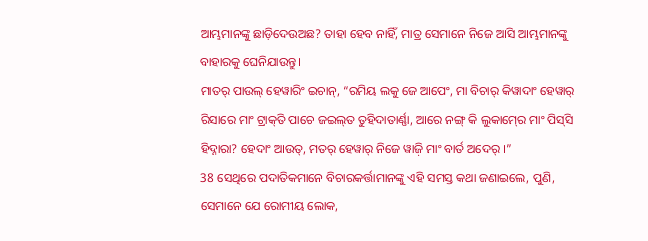ଆମ୍ଭମାନଙ୍କୁ ଛାଡ଼ିଦେଉଅଛ? ତାହା ହେବ ନାହିଁ, ମାତ୍ର ସେମାନେ ନିଜେ ଆସି ଆମ୍ଭମାନଙ୍କୁ ବାହାରକୁ ଘେନିଯାଉନ୍ତୁ।
ମାତର୍‌ ପାଉଲ୍‌ ହେୱାରିଂ ଇଚାନ୍‌, “ରମିୟ ଲକୁ ଜେ ଆପେଂ, ମା ବିଚାର୍‌ କିୱାଦାଂ ହେୱାର୍‌ ରିସାରେ ମାଂ ଟ୍ରାକ୍‍ତି ପାଚେ ଜଇଲ୍‌ତ ତୁହିଦାତାର୍ଣ୍ଣା, ଆରେ ନଙ୍ଗ୍‌ କି ଲୁକାମ୍‍ରେ ମାଂ ପିସ୍‌ସି ହିଦ୍ନାରା? ହେଦାଂ ଆଉତ୍‌, ମତର୍‌ ହେୱାର୍‌ ନିଜେ ୱାଜ଼ି ମାଂ ବାର୍ତ ଅଦେର୍ ।”
38 ସେଥିରେ ପଦାତିକମାନେ ବିଚାରକର୍ତ୍ତାମାନଙ୍କୁ ଏହି ସମସ୍ତ କଥା ଜଣାଇଲେ, ପୁଣି, ସେମାନେ ଯେ ରୋମୀୟ ଲୋକ,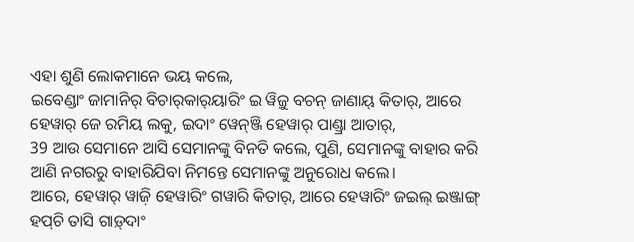ଏହା ଶୁଣି ଲୋକମାନେ ଭୟ କଲେ,
ଇବେଣ୍ଡାଂ ଜାମାନିର୍ ବିଚାର୍‍କାର୍‍ୟାରିଂ ଇ ୱିଜ଼ୁ ବଚନ୍‌ ଜାଣାୟ୍‌ କିତାର୍‌, ଆରେ ହେୱାର୍‌ ଜେ ରମିୟ ଲକୁ, ଇଦାଂ ୱେନ୍‌ଞ୍ଜି ହେୱାର୍‌ ପାଣ୍ଡ୍ରା ଆତାର୍‌,
39 ଆଉ ସେମାନେ ଆସି ସେମାନଙ୍କୁ ବିନତି କଲେ, ପୁଣି, ସେମାନଙ୍କୁ ବାହାର କରି ଆଣି ନଗରରୁ ବାହାରିଯିବା ନିମନ୍ତେ ସେମାନଙ୍କୁ ଅନୁରୋଧ କଲେ।
ଆରେ, ହେୱାର୍‌ ୱାଜ଼ି ହେୱାରିଂ ଗୱାରି କିତାର୍‌, ଆରେ ହେୱାରିଂ ଜଇଲ୍‌ ଇଞ୍ଜାଙ୍ଗ୍‌ ହପ୍‍ଚି ତାସି ଗାଡ଼୍‌ଦାଂ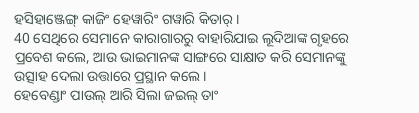ହସିହାଞ୍ଜେଙ୍ଗ୍ କାଜିଂ ହେୱାରିଂ ଗୱାରି କିତାର୍‌ ।
40 ସେଥିରେ ସେମାନେ କାରାଗାରରୁ ବାହାରିଯାଇ ଲୂଦିଆଙ୍କ ଗୃହରେ ପ୍ରବେଶ କଲେ, ଆଉ ଭାଇମାନଙ୍କ ସାଙ୍ଗରେ ସାକ୍ଷାତ କରି ସେମାନଙ୍କୁ ଉତ୍ସାହ ଦେଲା ଉତ୍ତାରେ ପ୍ରସ୍ଥାନ କଲେ।
ହେବେଣ୍ଡାଂ ପାଉଲ୍‌ ଆରି ସିଲା ଜଇଲ୍‌ ତାଂ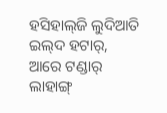ହସିହାଲ୍‍ଜି ଲୁଦିଆତି ଇଲ୍‌ଦ ହଟାର୍, ଆରେ ଟଣ୍ଡାର୍‌ ଲାହାଙ୍ଗ୍‌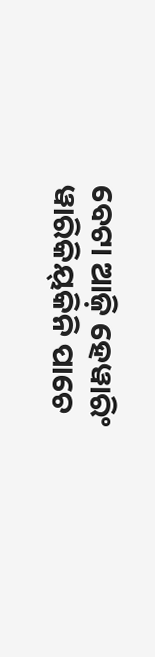ବେଟା ଆଜ଼ି ହେୱାରିଂ ୱାରିକିୟ୍‌କିନି ପାଚେ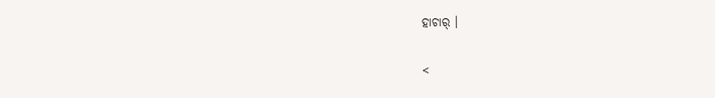ହାଚାର୍‌ ।

<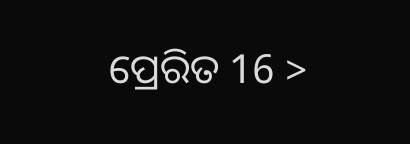ପ୍ରେରିତ 16 >